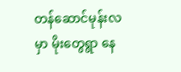တန်ဆောင်မုန်းလမှာ မိုးတွေရွာ နေ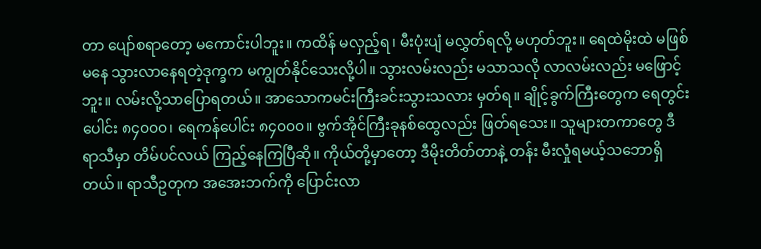တာ ပျော်စရာတော့ မကောင်းပါဘူး။ ကထိန် မလှည့်ရ၊ မီးပုံးပျံ မလွှတ်ရလို့ မဟုတ်ဘူး။ ရေထဲမိုးထဲ မဖြစ်မနေ သွားလာနေရတဲ့ဒုက္ခက မကျွတ်နိုင်သေးလို့ပါ။ သွားလမ်းလည်း မသာသလို လာလမ်းလည်း မဖြောင့်ဘူး။ လမ်းလို့သာပြောရတယ်။ အာသောကမင်းကြီးခင်းသွားသလား မှတ်ရ။ ချိုင့်ခွက်ကြီးတွေက ရေတွင်းပေါင်း ၈၄၀၀၀၊ ရေကန်ပေါင်း ၈၄၀၀၀။ ဗွက်အိုင်ကြီးခုနစ်ထွေလည်း ဖြတ်ရသေး။ သူများတကာတွေ ဒီရာသီမှာ တိမ်ပင်လယ် ကြည့်နေကြပြီဆို။ ကိုယ်တို့မှာတော့ ဒီမိုးတိတ်တာနဲ့ တန်း မီးလှုံရမယ့်သဘောရှိတယ်။ ရာသီဥတုက အအေးဘက်ကို ပြောင်းလာ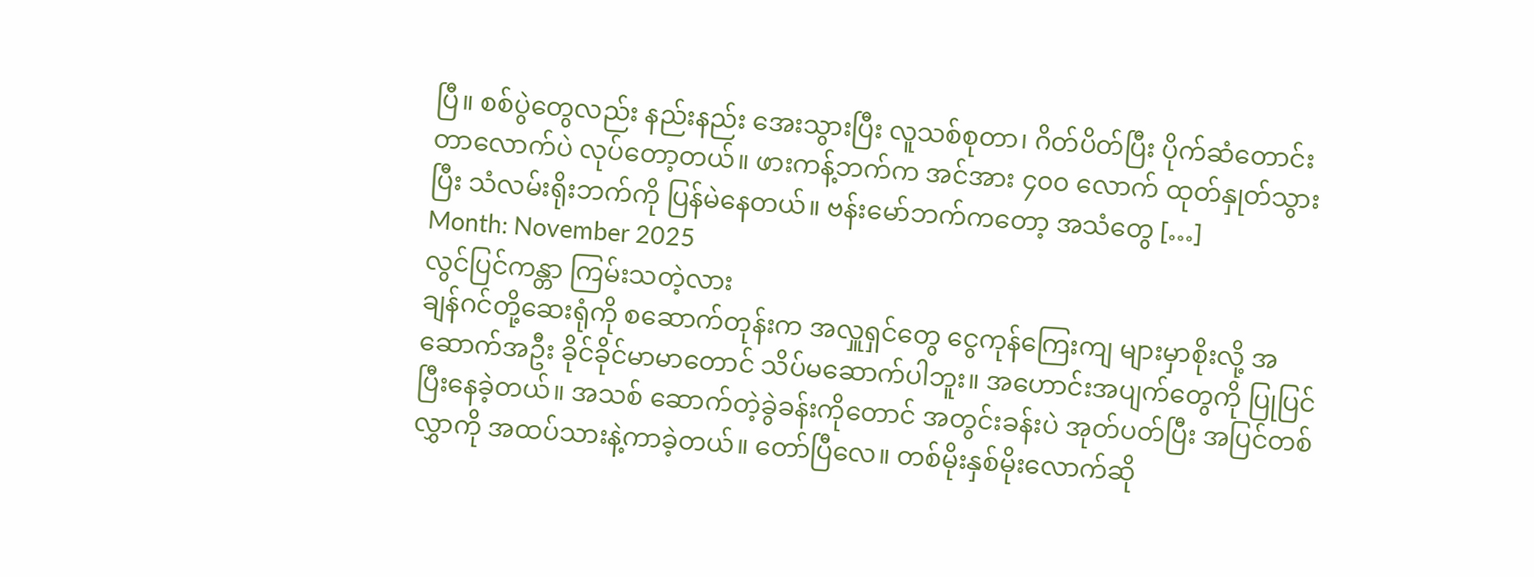ပြီ။ စစ်ပွဲတွေလည်း နည်းနည်း အေးသွားပြီး လူသစ်စုတာ၊ ဂိတ်ပိတ်ပြီး ပိုက်ဆံတောင်းတာလောက်ပဲ လုပ်တော့တယ်။ ဖားကန့်ဘက်က အင်အား ၄၀၀ လောက် ထုတ်နှုတ်သွားပြီး သံလမ်းရိုးဘက်ကို ပြန်မဲနေတယ်။ ဗန်းမော်ဘက်ကတော့ အသံတွေ […]
Month: November 2025
လွင်ပြင်ကန္တာ ကြမ်းသတဲ့လား
ချန်ဂင်တို့ဆေးရုံကို စဆောက်တုန်းက အလှူရှင်တွေ ငွေကုန်ကြေးကျ များမှာစိုးလို့ အဆောက်အဦး ခိုင်ခိုင်မာမာတောင် သိပ်မဆောက်ပါဘူး။ အဟောင်းအပျက်တွေကို ပြုပြင်ပြီးနေခဲ့တယ်။ အသစ် ဆောက်တဲ့ခွဲခန်းကိုတောင် အတွင်းခန်းပဲ အုတ်ပတ်ပြီး အပြင်တစ်လွှာကို အထပ်သားနဲ့ကာခဲ့တယ်။ တော်ပြီလေ။ တစ်မိုးနှစ်မိုးလောက်ဆို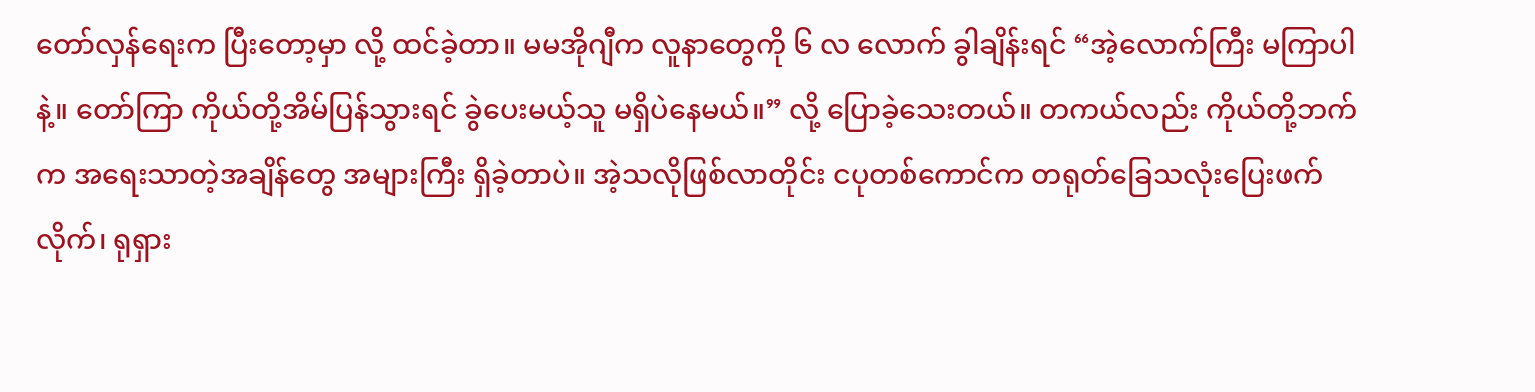တော်လှန်ရေးက ပြီးတော့မှာ လို့ ထင်ခဲ့တာ။ မမအိုဂျီက လူနာတွေကို ၆ လ လောက် ခွါချိန်းရင် “အဲ့လောက်ကြီး မကြာပါနဲ့။ တော်ကြာ ကိုယ်တို့အိမ်ပြန်သွားရင် ခွဲပေးမယ့်သူ မရှိပဲနေမယ်။” လို့ ပြောခဲ့သေးတယ်။ တကယ်လည်း ကိုယ်တို့ဘက်က အရေးသာတဲ့အချိန်တွေ အများကြီး ရှိခဲ့တာပဲ။ အဲ့သလိုဖြစ်လာတိုင်း ငပုတစ်ကောင်က တရုတ်ခြေသလုံးပြေးဖက်လိုက်၊ ရုရှား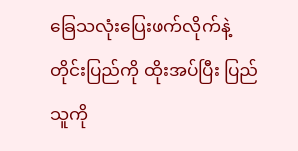ခြေသလုံးပြေးဖက်လိုက်နဲ့ တိုင်းပြည်ကို ထိုးအပ်ပြီး ပြည်သူကို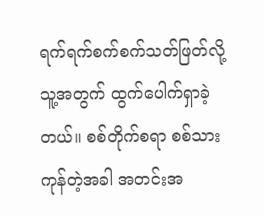ရက်ရက်စက်စက်သတ်ဖြတ်လို့ သူ့အတွက် ထွက်ပေါက်ရှာခဲ့တယ်။ စစ်တိုက်စရာ စစ်သားကုန်တဲ့အခါ အတင်းအ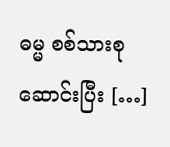ဓမ္မ စစ်သားစုဆောင်းပြီး […]